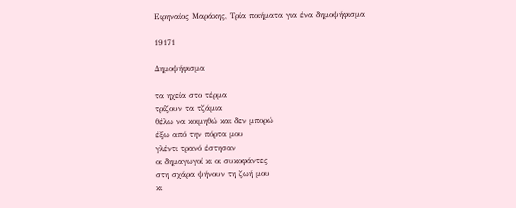Ειρηναίος Μαράκης, Τρία ποιήματα για ένα δημοψήφισμα

19171

Δημοψήφισμα

τα ηχεία στο τέρμα
τρίζουν τα τζάμια
θέλω να κοιμηθώ και δεν μπορώ
έξω από την πόρτα μου
γλέντι τρανό έστησαν
οι δημαγωγοί κι οι συκοφάντες
στη σχάρα ψήνουν τη ζωή μου
κι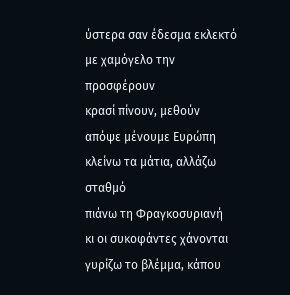ύστερα σαν έδεσμα εκλεκτό
με χαμόγελο την προσφέρουν
κρασί πίνουν, μεθούν
απόψε μένουμε Ευρώπη
κλείνω τα μάτια, αλλάζω σταθμό
πιάνω τη Φραγκοσυριανή
κι οι συκοφάντες χάνονται
γυρίζω το βλέμμα, κάπου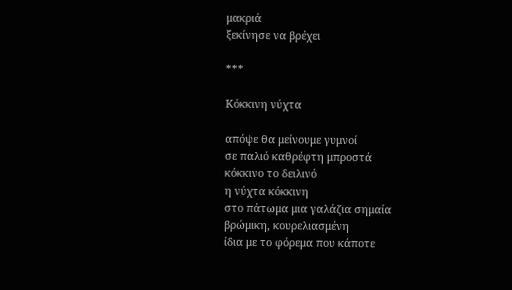μακριά
ξεκίνησε να βρέχει

***

Κόκκινη νύχτα

απόψε θα μείνουμε γυμνοί
σε παλιό καθρέφτη μπροστά
κόκκινο το δειλινό
η νύχτα κόκκινη
στο πάτωμα μια γαλάζια σημαία
βρώμικη, κουρελιασμένη
ίδια με το φόρεμα που κάποτε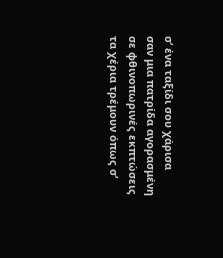σ’ ένα ταξίδι σου χάρισα
σαν μια πατρίδα αγορασμένη
σε φθινοπωρινές εκπτώσεις
τα χέρια τρέμουν όπως σ’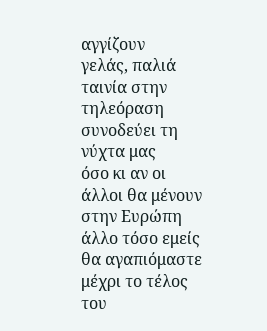αγγίζουν
γελάς, παλιά ταινία στην τηλεόραση
συνοδεύει τη νύχτα μας
όσο κι αν οι άλλοι θα μένουν στην Ευρώπη
άλλο τόσο εμείς θα αγαπιόμαστε
μέχρι το τέλος του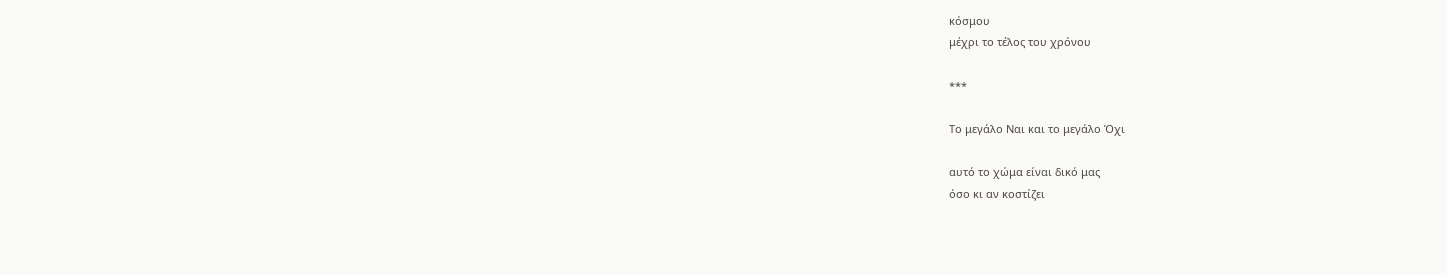κόσμου
μέχρι το τέλος του χρόνου

***

Το μεγάλο Ναι και το μεγάλο Όχι

αυτό το χώμα είναι δικό μας
όσο κι αν κοστίζει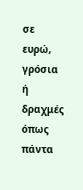σε ευρώ, γρόσια ή δραχμές
όπως πάντα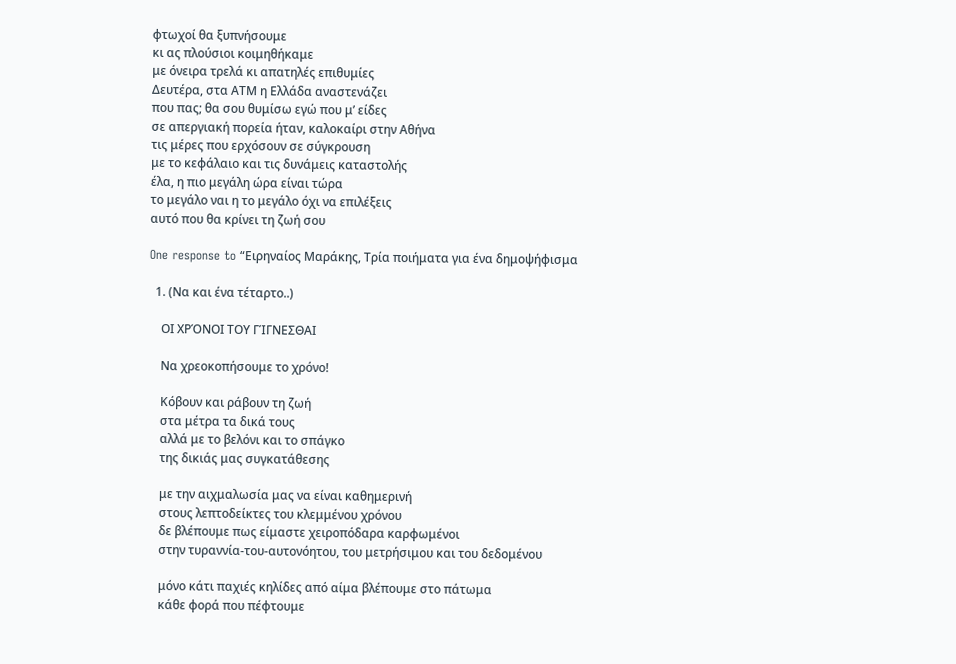φτωχοί θα ξυπνήσουμε
κι ας πλούσιοι κοιμηθήκαμε
με όνειρα τρελά κι απατηλές επιθυμίες
Δευτέρα, στα ΑΤΜ η Ελλάδα αναστενάζει
που πας; θα σου θυμίσω εγώ που μ’ είδες
σε απεργιακή πορεία ήταν, καλοκαίρι στην Αθήνα
τις μέρες που ερχόσουν σε σύγκρουση
με το κεφάλαιο και τις δυνάμεις καταστολής
έλα, η πιο μεγάλη ώρα είναι τώρα
το μεγάλο ναι η το μεγάλο όχι να επιλέξεις
αυτό που θα κρίνει τη ζωή σου

One response to “Ειρηναίος Μαράκης, Τρία ποιήματα για ένα δημοψήφισμα

  1. (Να και ένα τέταρτο..)

    ΟΙ ΧΡΌΝΟΙ ΤΟΥ ΓΊΓΝΕΣΘΑΙ

    Να χρεοκοπήσουμε το χρόνο!

    Κόβουν και ράβουν τη ζωή
    στα μέτρα τα δικά τους
    αλλά με το βελόνι και το σπάγκο
    της δικιάς μας συγκατάθεσης

    με την αιχμαλωσία μας να είναι καθημερινή
    στους λεπτοδείκτες του κλεμμένου χρόνου
    δε βλέπουμε πως είμαστε χειροπόδαρα καρφωμένοι
    στην τυραννία-του-αυτονόητου, του μετρήσιμου και του δεδομένου

    μόνο κάτι παχιές κηλίδες από αίμα βλέπουμε στο πάτωμα
    κάθε φορά που πέφτουμε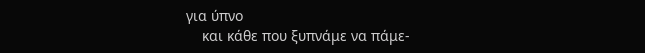για ύπνο
    και κάθε που ξυπνάμε να πάμε-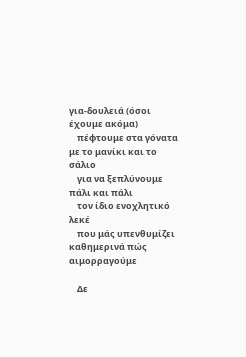για-δουλειά (όσοι έχουμε ακόμα)
    πέφτουμε στα γόνατα με το μανίκι και το σάλιο
    για να ξεπλύνουμε πάλι και πάλι
    τον ίδιο ενοχλητικό λεκέ
    που μάς υπενθυμίζει καθημερινά πώς αιμορραγούμε

    Δε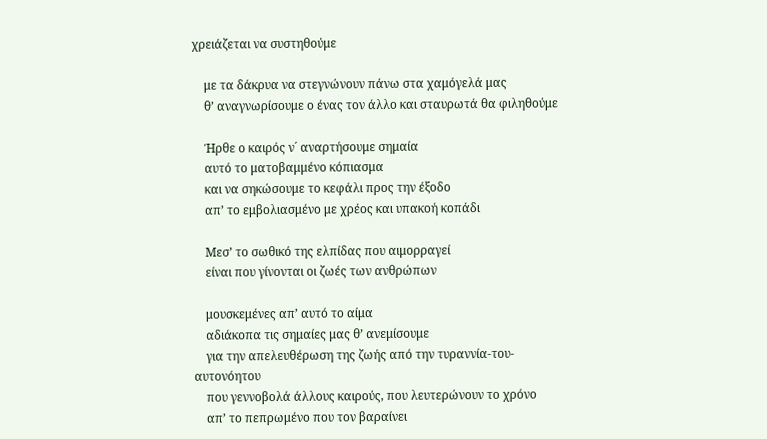χρειάζεται να συστηθούμε

    με τα δάκρυα να στεγνώνουν πάνω στα χαμόγελά μας
    θ’ αναγνωρίσουμε ο ένας τον άλλο και σταυρωτά θα φιληθούμε

    Ήρθε ο καιρός ν´ αναρτήσουμε σημαία
    αυτό το ματοβαμμένο κόπιασμα
    και να σηκώσουμε το κεφάλι προς την έξοδο
    απ’ το εμβολιασμένο με χρέος και υπακοή κοπάδι

    Μεσ’ το σωθικό της ελπίδας που αιμορραγεί
    είναι που γίνονται οι ζωές των ανθρώπων

    μουσκεμένες απ’ αυτό το αίμα
    αδιάκοπα τις σημαίες μας θ’ ανεμίσουμε
    για την απελευθέρωση της ζωής από την τυραννία-του-αυτονόητου
    που γεννοβολά άλλους καιρούς, που λευτερώνουν το χρόνο
    απ’ το πεπρωμένο που τον βαραίνει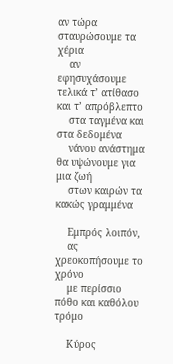αν τώρα σταυρώσουμε τα χέρια
    αν εφησυχάσουμε τελικά τ’ ατίθασο και τ’ απρόβλεπτο
    στα ταγμένα και στα δεδομένα
    νάνου ανάστημα θα υψώνουμε για μια ζωή
    στων καιρών τα κακώς γραμμένα

    Εμπρός λοιπόν,
    ας χρεοκοπήσουμε το χρόνο
    με περίσσιο πόθο και καθόλου τρόμο

    Κύρος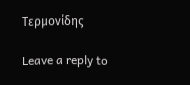Τερμονίδης

Leave a reply to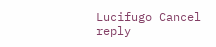Lucifugo Cancel reply